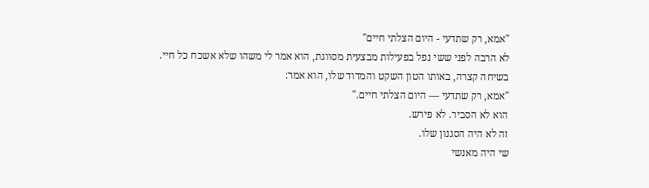"אמא, רק שתדעי - היום הצלתי חיים"
לא הרבה לפני ששי נפל בפעילות מבצעית מסווגת, הוא אמר לי משהו שלא אשכח כל חיי.
בשיחה קצרה, באותו הטון השקט והמדוד שלו, הוא אמר:
"אמא, רק שתדעי — היום הצלתי חיים."
הוא לא הסביר. לא פירש.
זה לא היה הסגנון שלו.
שי היה מאנשי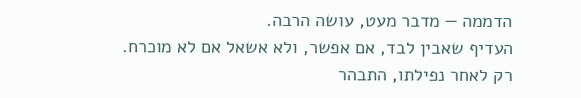הדממה — מדבר מעט, עושה הרבה.
העדיף שאבין לבד, אם אפשר, ולא אשאל אם לא מוכרח.
רק לאחר נפילתו, התבהר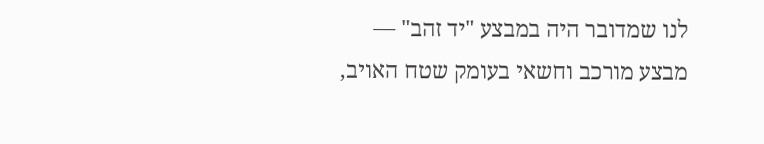לנו שמדובר היה במבצע "יד זהב" —
מבצע מורכב וחשאי בעומק שטח האויב,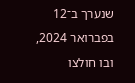שנערך ב־12 בפברואר 2024,
ובו חולצו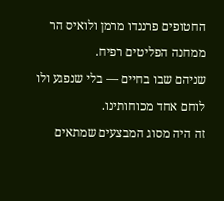החטופים פרננדו מרמן ולואיס הר ממחנה הפליטים רפיח.
שניהם שבו בחיים — בלי שנפגע ולו לוחם אחד מכוחותינו.
זה היה מסוג המבצעים שמתאים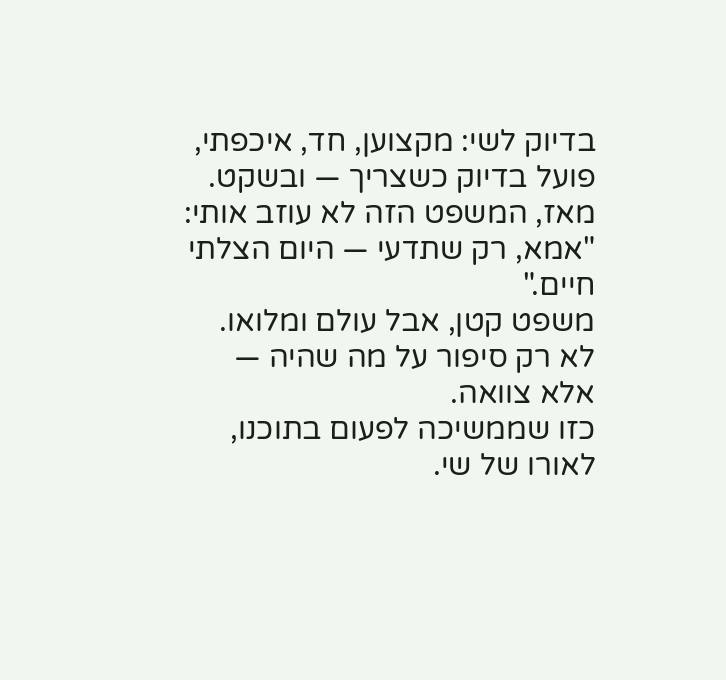בדיוק לשי: מקצוען, חד, איכפתי,
פועל בדיוק כשצריך — ובשקט.
מאז, המשפט הזה לא עוזב אותי:
"אמא, רק שתדעי — היום הצלתי חיים."
משפט קטן, אבל עולם ומלואו.
לא רק סיפור על מה שהיה —
אלא צוואה.
כזו שממשיכה לפעום בתוכנו,
לאורו של שי.